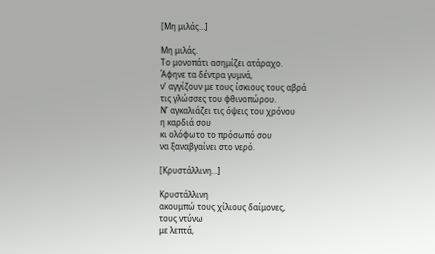[Μη μιλάς…]

Μη μιλάς.
Το μονοπάτι ασημίζει ατάραχο.
Άφηνε τα δέντρα γυμνά,
ν’ αγγίζουν με τους ίσκιους τους αβρά
τις γλώσσες του φθινοπώρου.
Ν’ αγκαλιάζει τις όψεις του χρόνου
η καρδιά σου
κι ολόφωτο το πρόσωπό σου
να ξαναβγαίνει στο νερό.

[Κρυστάλλινη…]

Κρυστάλλινη
ακουμπώ τους χίλιους δαίμονες,
τους ντύνω
με λεπτά,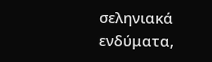σεληνιακά ενδύματα,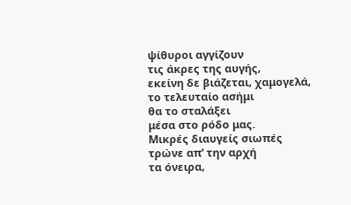ψίθυροι αγγίζουν
τις άκρες της αυγής,
εκείνη δε βιάζεται, χαμογελά,
το τελευταίο ασήμι
θα το σταλάξει
μέσα στο ρόδο μας.
Μικρές διαυγείς σιωπές
τρώνε απ’ την αρχή
τα όνειρα,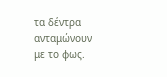τα δέντρα ανταμώνουν
με το φως.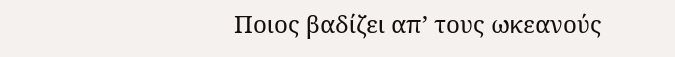Ποιος βαδίζει απ’ τους ωκεανούς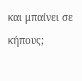και μπαίνει σε κήπους;